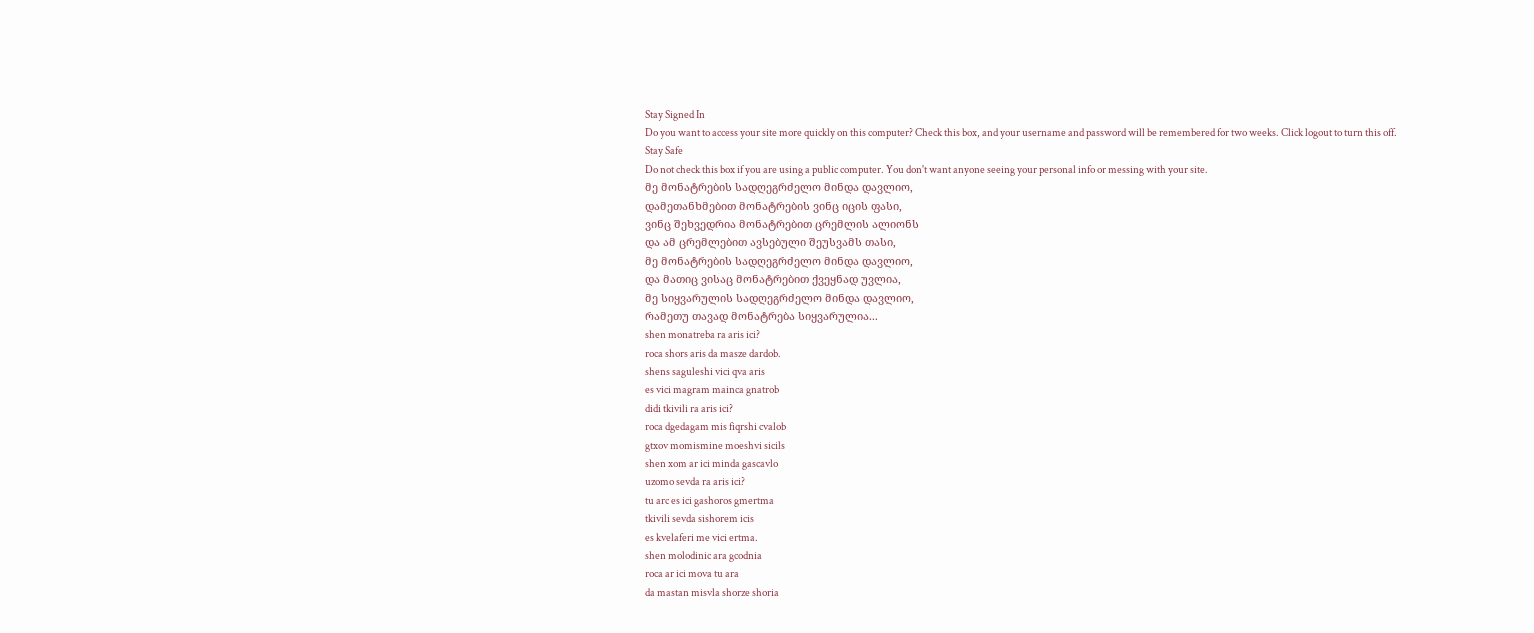Stay Signed In
Do you want to access your site more quickly on this computer? Check this box, and your username and password will be remembered for two weeks. Click logout to turn this off.
Stay Safe
Do not check this box if you are using a public computer. You don't want anyone seeing your personal info or messing with your site.
მე მონატრების სადღეგრძელო მინდა დავლიო,
დამეთანხმებით მონატრების ვინც იცის ფასი,
ვინც შეხვედრია მონატრებით ცრემლის ალიონს
და ამ ცრემლებით ავსებული შეუსვამს თასი,
მე მონატრების სადღეგრძელო მინდა დავლიო,
და მათიც ვისაც მონატრებით ქვეყნად უვლია,
მე სიყვარულის სადღეგრძელო მინდა დავლიო,
რამეთუ თავად მონატრება სიყვარულია...
shen monatreba ra aris ici?
roca shors aris da masze dardob.
shens saguleshi vici qva aris
es vici magram mainca gnatrob
didi tkivili ra aris ici?
roca dgedagam mis fiqrshi cvalob
gtxov momismine moeshvi sicils
shen xom ar ici minda gascavlo
uzomo sevda ra aris ici?
tu arc es ici gashoros gmertma
tkivili sevda sishorem icis
es kvelaferi me vici ertma.
shen molodinic ara gcodnia
roca ar ici mova tu ara
da mastan misvla shorze shoria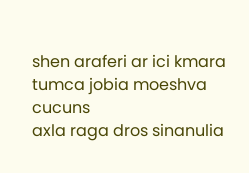shen araferi ar ici kmara
tumca jobia moeshva cucuns
axla raga dros sinanulia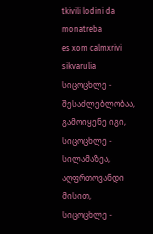tkivili lodini da monatreba
es xom calmxrivi sikvarulia
სიცოცხლე - შესაძლებლობაა, გამოიყენე იგი,
სიცოცხლე - სილამაზეა, აღფრთოვანდი მისით,
სიცოცხლე -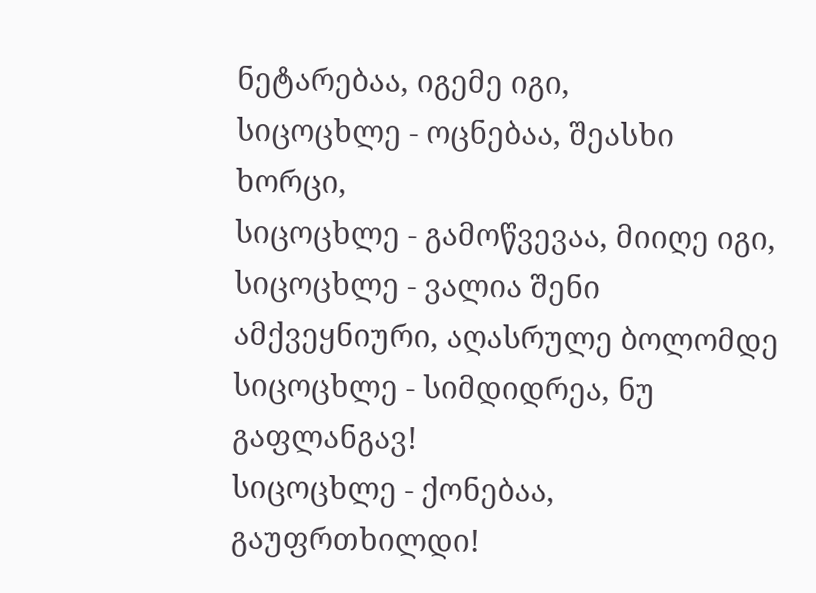ნეტარებაა, იგემე იგი,
სიცოცხლე - ოცნებაა, შეასხი ხორცი,
სიცოცხლე - გამოწვევაა, მიიღე იგი,
სიცოცხლე - ვალია შენი ამქვეყნიური, აღასრულე ბოლომდე
სიცოცხლე - სიმდიდრეა, ნუ გაფლანგავ!
სიცოცხლე - ქონებაა, გაუფრთხილდი!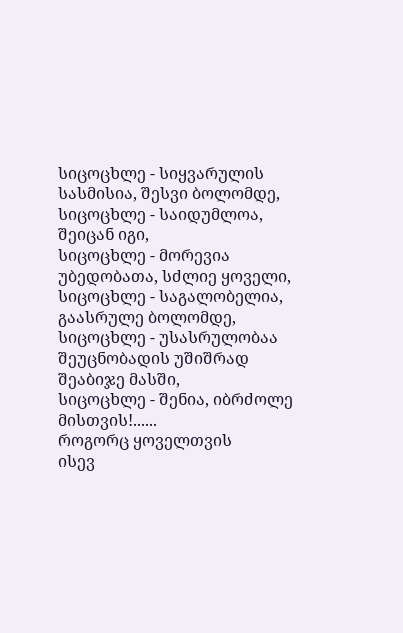სიცოცხლე - სიყვარულის სასმისია, შესვი ბოლომდე,
სიცოცხლე - საიდუმლოა, შეიცან იგი,
სიცოცხლე - მორევია უბედობათა, სძლიე ყოველი,
სიცოცხლე - საგალობელია, გაასრულე ბოლომდე,
სიცოცხლე - უსასრულობაა შეუცნობადის უშიშრად შეაბიჯე მასში,
სიცოცხლე - შენია, იბრძოლე მისთვის!......
როგორც ყოველთვის
ისევ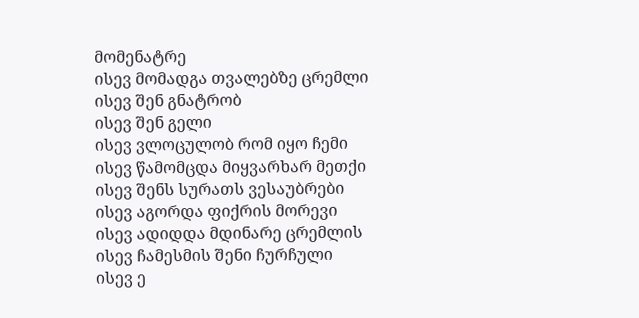მომენატრე
ისევ მომადგა თვალებზე ცრემლი
ისევ შენ გნატრობ
ისევ შენ გელი
ისევ ვლოცულობ რომ იყო ჩემი
ისევ წამომცდა მიყვარხარ მეთქი
ისევ შენს სურათს ვესაუბრები
ისევ აგორდა ფიქრის მორევი
ისევ ადიდდა მდინარე ცრემლის
ისევ ჩამესმის შენი ჩურჩული
ისევ ე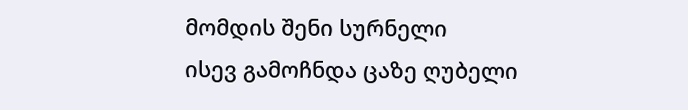მომდის შენი სურნელი
ისევ გამოჩნდა ცაზე ღუბელი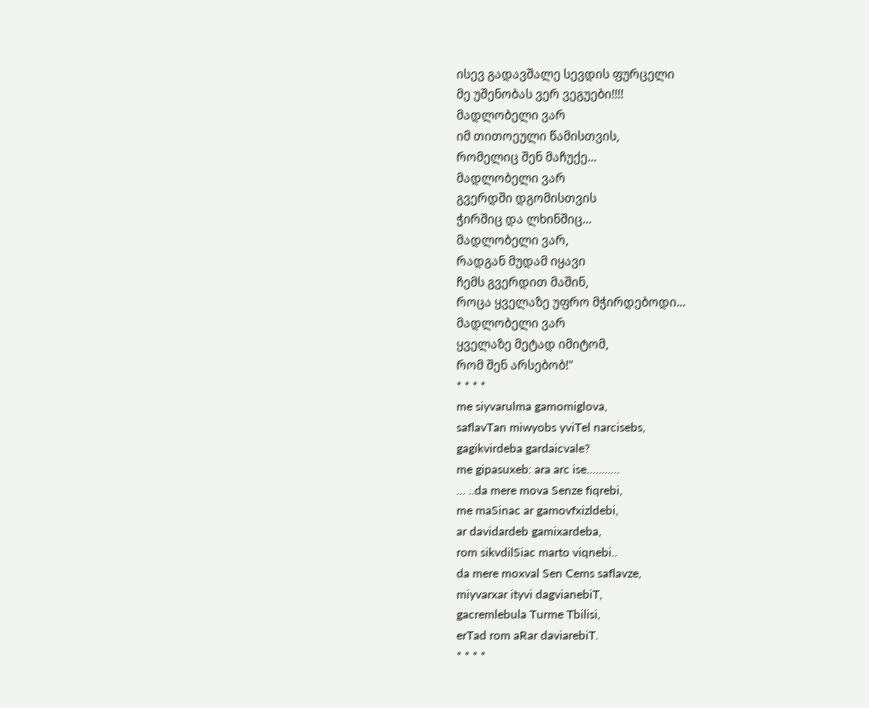ისევ გადავშალე სევდის ფურცელი
მე უშენობას ვერ ვეგუები!!!!
მადლობელი ვარ
იმ თითოეული წამისთვის,
რომელიც შენ მაჩუქე...
მადლობელი ვარ
გვერდში დგომისთვის
ჭირშიც და ლხინშიც...
მადლობელი ვარ,
რადგან მუდამ იყავი
ჩემს გვერდით მაშინ,
როცა ყველაზე უფრო მჭირდებოდი...
მადლობელი ვარ
ყველაზე მეტად იმიტომ,
რომ შენ არსებობ!"
* * * *
me siyvarulma gamomiglova,
saflavTan miwyobs yviTel narcisebs,
gagikvirdeba gardaicvale?
me gipasuxeb: ara arc ise..………
… ..da mere mova Senze fiqrebi,
me maSinac ar gamovfxizldebi,
ar davidardeb gamixardeba,
rom sikvdilSiac marto viqnebi..
da mere moxval Sen Cems saflavze,
miyvarxar ityvi dagvianebiT,
gacremlebula Turme Tbilisi,
erTad rom aRar daviarebiT.
* * * *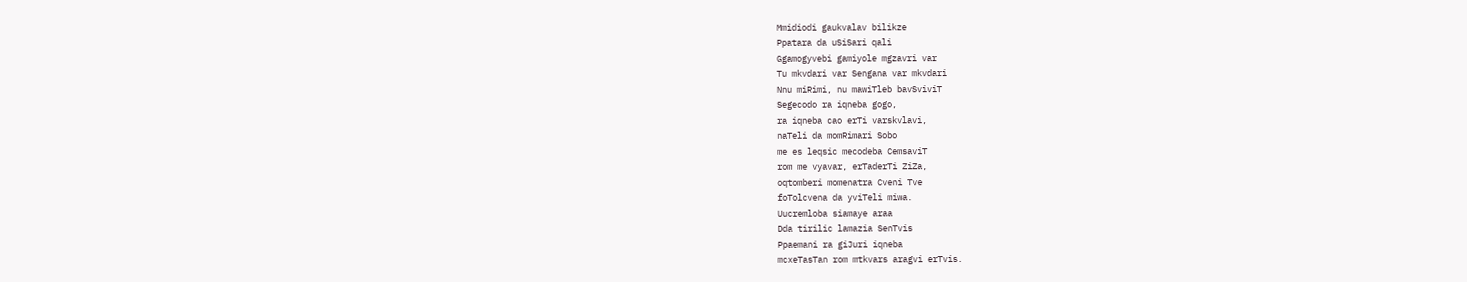Mmidiodi gaukvalav bilikze
Ppatara da uSiSari qali
Ggamogyvebi gamiyole mgzavri var
Tu mkvdari var Sengana var mkvdari
Nnu miRimi, nu mawiTleb bavSviviT
Segecodo ra iqneba gogo,
ra iqneba cao erTi varskvlavi,
naTeli da momRimari Sobo
me es leqsic mecodeba CemsaviT
rom me vyavar, erTaderTi ZiZa,
oqtomberi momenatra Cveni Tve
foTolcvena da yviTeli miwa.
Uucremloba siamaye araa
Dda tirilic lamazia SenTvis
Ppaemani ra giJuri iqneba
mcxeTasTan rom mtkvars aragvi erTvis.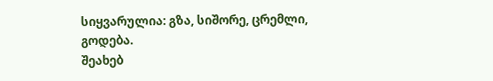სიყვარულია: გზა, სიშორე, ცრემლი, გოდება.
შეახებ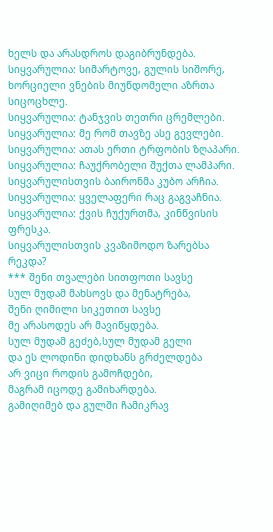ხელს და არასდროს დაგიბრუნდება.
სიყვარულია: სიმარტოვე, გულის სიშორე,
ხორციელი ვნების მიუწდომელი აზრთა სიცოცხლე.
სიყვარულია: ტანჯვის თეთრი ცრემლები.
სიყვარულია: მე რომ თავზე ასე გევლები.
სიყვარულია: ათას ერთი ტრფობის ზღაპარი.
სიყვარულია: ჩაუქრობელი შუქთა ლამპარი.
სიყვარულისთვის ბაირონმა კუბო არჩია.
სიყვარულია: ყველაფერი რაც გაგვაჩნია.
სიყვარულია: ქვის ჩუქურთმა, კინწვისის ფრესკა.
სიყვარულისთვის კვაზიმოდო ზარებსა რეკდა?
*** შენი თვალები სითფოთი სავსე
სულ მუდამ მახსოვს და მენატრება,
შენი ღიმილი სიკეთით სავსე
მე არასოდეს არ მავიწყდება.
სულ მუდამ გეძებ,სულ მუდამ გელი
და ეს ლოდინი დიდხანს გრძელდება
არ ვიცი როდის გამოჩდები,
მაგრამ იცოდე გამიხარდება.
გამიღიმებ და გულში ჩამიკრავ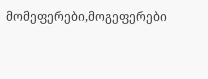მომეფერები,მოგეფერები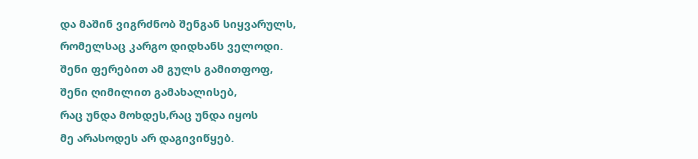და მაშინ ვიგრძნობ შენგან სიყვარულს,
რომელსაც კარგო დიდხანს ველოდი.
შენი ფერებით ამ გულს გამითფოფ,
შენი ღიმილით გამახალისებ,
რაც უნდა მოხდეს,რაც უნდა იყოს
მე არასოდეს არ დაგივიწყებ.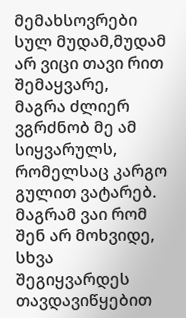მემახსოვრები სულ მუდამ,მუდამ
არ ვიცი თავი რით შემაყვარე,
მაგრა ძლიერ ვგრძნობ მე ამ სიყვარულს,
რომელსაც კარგო გულით ვატარებ.
მაგრამ ვაი რომ შენ არ მოხვიდე,
სხვა შეგიყვარდეს თავდავიწყებით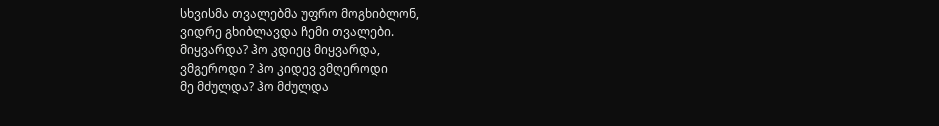სხვისმა თვალებმა უფრო მოგხიბლონ,
ვიდრე გხიბლავდა ჩემი თვალები.
მიყვარდა? ჰო კდიეც მიყვარდა,
ვმგეროდი ? ჰო კიდევ ვმღეროდი
მე მძულდა? ჰო მძულდა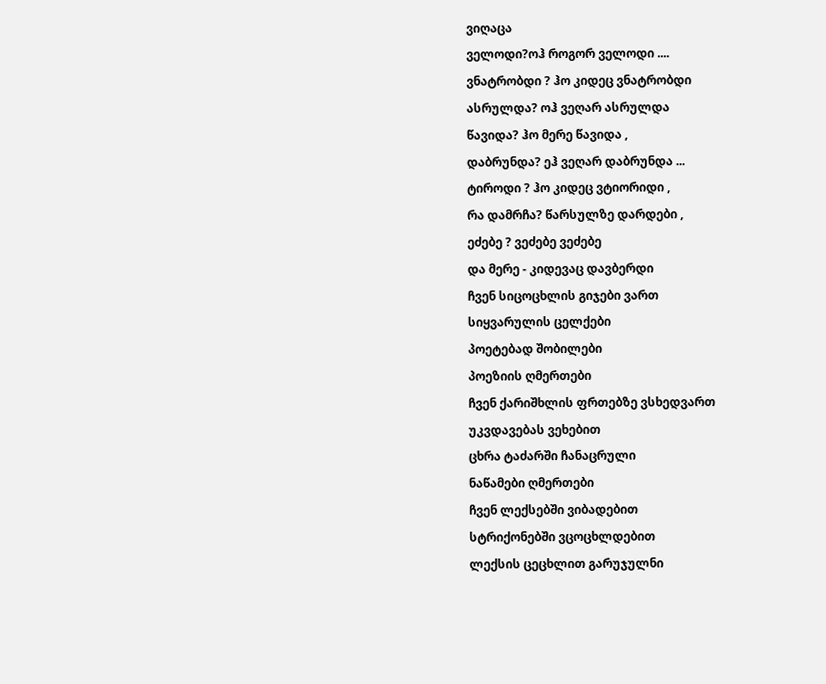ვიღაცა
ველოდი?ოჰ როგორ ველოდი ....
ვნატრობდი ? ჰო კიდეც ვნატრობდი
ასრულდა? ოჰ ვეღარ ასრულდა
წავიდა? ჰო მერე წავიდა ,
დაბრუნდა? ეჰ ვეღარ დაბრუნდა ...
ტიროდი ? ჰო კიდეც ვტიორიდი ,
რა დამრჩა? წარსულზე დარდები ,
ეძებე ? ვეძებე ვეძებე
და მერე - კიდევაც დავბერდი
ჩვენ სიცოცხლის გიჯები ვართ
სიყვარულის ცელქები
პოეტებად შობილები
პოეზიის ღმერთები
ჩვენ ქარიშხლის ფრთებზე ვსხედვართ
უკვდავებას ვეხებით
ცხრა ტაძარში ჩანაცრული
ნაწამები ღმერთები
ჩვენ ლექსებში ვიბადებით
სტრიქონებში ვცოცხლდებით
ლექსის ცეცხლით გარუჯულნი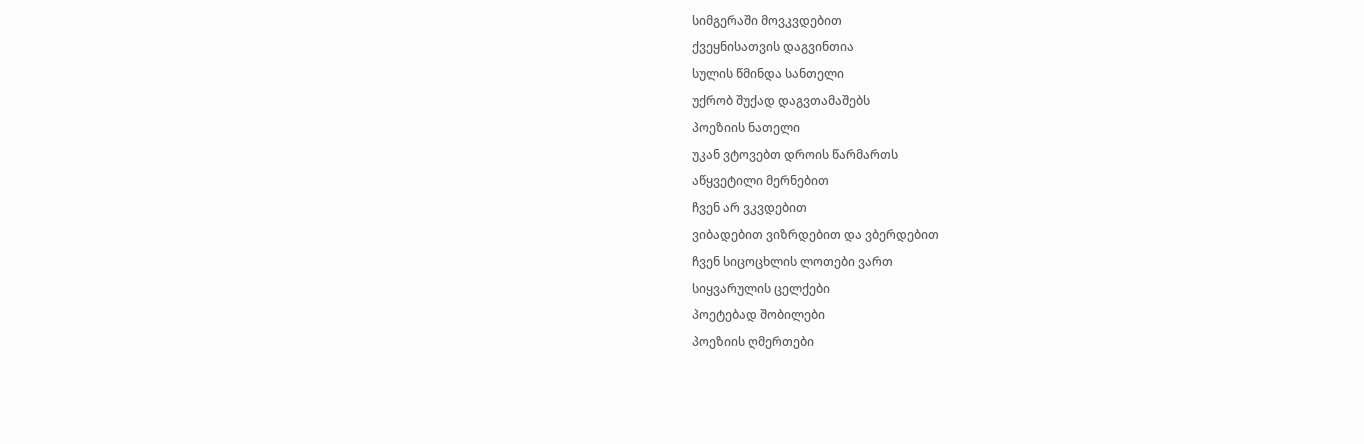სიმგერაში მოვკვდებით
ქვეყნისათვის დაგვინთია
სულის წმინდა სანთელი
უქრობ შუქად დაგვთამაშებს
პოეზიის ნათელი
უკან ვტოვებთ დროის წარმართს
აწყვეტილი მერნებით
ჩვენ არ ვკვდებით
ვიბადებით ვიზრდებით და ვბერდებით
ჩვენ სიცოცხლის ლოთები ვართ
სიყვარულის ცელქები
პოეტებად შობილები
პოეზიის ღმერთები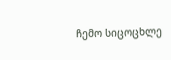ჩემო სიცოცხლე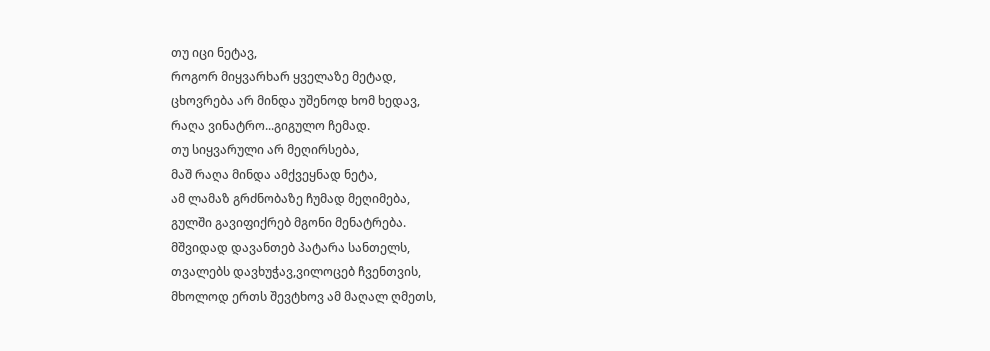თუ იცი ნეტავ,
როგორ მიყვარხარ ყველაზე მეტად,
ცხოვრება არ მინდა უშენოდ ხომ ხედავ,
რაღა ვინატრო...გიგულო ჩემად.
თუ სიყვარული არ მეღირსება,
მაშ რაღა მინდა ამქვეყნად ნეტა,
ამ ლამაზ გრძნობაზე ჩუმად მეღიმება,
გულში გავიფიქრებ მგონი მენატრება.
მშვიდად დავანთებ პატარა სანთელს,
თვალებს დავხუჭავ,ვილოცებ ჩვენთვის,
მხოლოდ ერთს შევტხოვ ამ მაღალ ღმეთს,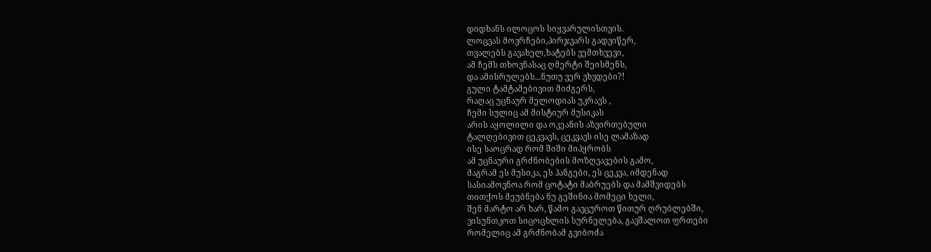დიდხანს ილოცოს სიყვარულისთვის.
ლოცვას მოვრჩები,პირჯვარს გადვიწერ,
თვალებს გავახელ,ხატებს ვემთხვევი,
ამ ჩემს თხოვნასაც ღმერტი შეისმენს,
და ამისრულებს...ნუთუ ვერ ვხვდები?!
გული ტამტამებივით მიძგერს,
რაღაც უცნაურ მელოდიას უკრავს ,
ჩემი სულიც ამ მისტიურ მუსიკას
არის აყოლილი და ოკეანის აზვირთებული
ტალღებივით ცეკვავს, ცეკვავს ისე ლამაზად
ისე საოცრად რომ შიში მიპყრობს
ამ უცნაური გრძნობების მოზღვავების გამო,
მაგრამ ეს მუსიკა, ეს ჰანგები, ეს ცეკვა, იმდენად
სასიამოვნოა რომ ცოტატი მაბრუებს და მამშვიდებს
თითქოს მეუბნება ნუ გეშინია მომეცი ხელი,
შენ მარტო არ ხარ, წამო გავცუროთ წითურ ღრუბლებში,
ვისუნთკოთ სიცოცხლის სურნელება, გავშალოთ ფრთები
რომელიც ამ გრძნობამ გვიბოძა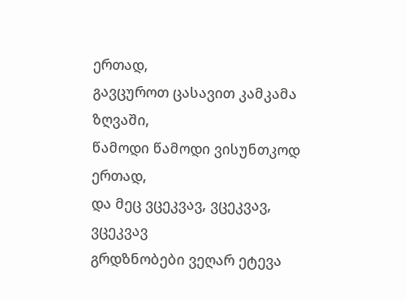ერთად,
გავცუროთ ცასავით კამკამა ზღვაში,
წამოდი წამოდი ვისუნთკოდ ერთად,
და მეც ვცეკვავ, ვცეკვავ, ვცეკვავ
გრდზნობები ვეღარ ეტევა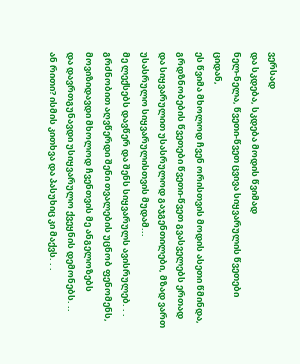ვერსად
და სკდება, სკდება მოდის წვიმად
ნელ-ნელა, წვეთი-წვეთ ცვივა სიყვარულის წვეთები ციდან,
ეს წვიმა მხოლოდ ჩვენ ორისთვის მოდის ასეთი წმინდა,
გრდზნობების წვეთები წვეთი-წვეთ გვასველებს ერთად
და სიყვარულით უსასრულოდ გაჯგენთილები, მზად ვართ
უსასრულო სიყვარულისთვის მუდამ...
მე ლექსებს დავწერ და შენს სიყვარულს ავისრულებ. . .
გრძნობით აღვწერდი შენი თვალების უცნობ ფენომენს,
მოვიზიდავდი მხოლოდ ჩვენთვის მე ანგელოზებს
და დავრთგუნავდი უსიყვარულო ქვეყნის დემონებს. ..
ან რითი? ისმის კითხვა და პასუხიც კი მაქვს. . .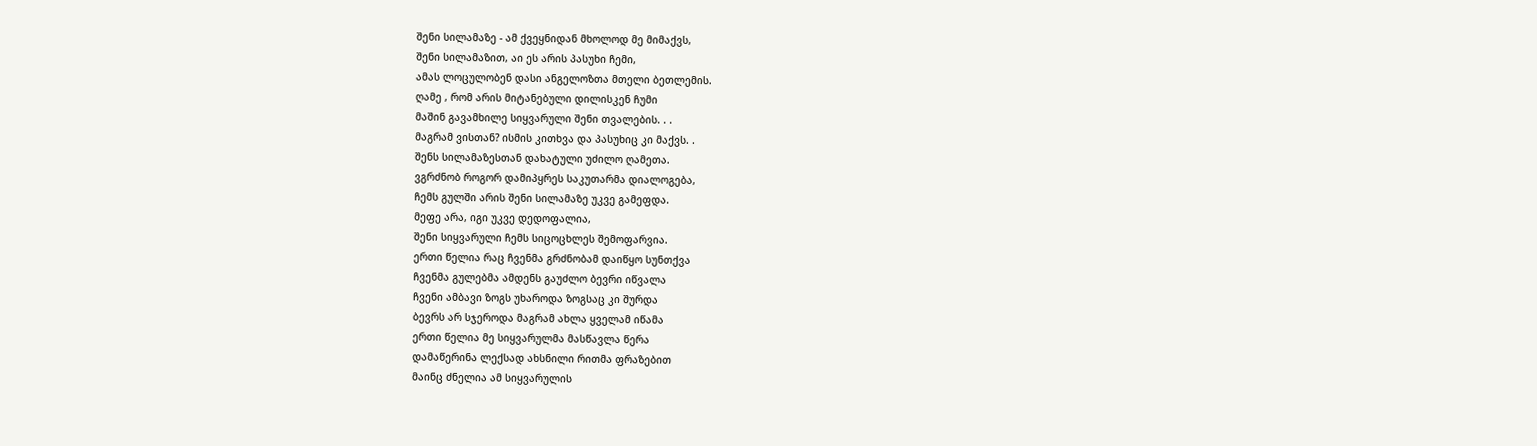შენი სილამაზე - ამ ქვეყნიდან მხოლოდ მე მიმაქვს,
შენი სილამაზით, აი ეს არის პასუხი ჩემი,
ამას ლოცულობენ დასი ანგელოზთა მთელი ბეთლემის.
ღამე , რომ არის მიტანებული დილისკენ ჩუმი
მაშინ გავამხილე სიყვარული შენი თვალების. . .
მაგრამ ვისთან? ისმის კითხვა და პასუხიც კი მაქვს. .
შენს სილამაზესთან დახატული უძილო ღამეთა.
ვგრძნობ როგორ დამიპყრეს საკუთარმა დიალოგება,
ჩემს გულში არის შენი სილამაზე უკვე გამეფდა.
მეფე არა, იგი უკვე დედოფალია,
შენი სიყვარული ჩემს სიცოცხლეს შემოფარვია.
ერთი წელია რაც ჩვენმა გრძნობამ დაიწყო სუნთქვა
ჩვენმა გულებმა ამდენს გაუძლო ბევრი იწვალა
ჩვენი ამბავი ზოგს უხაროდა ზოგსაც კი შურდა
ბევრს არ სჯეროდა მაგრამ ახლა ყველამ იწამა
ერთი წელია მე სიყვარულმა მასწავლა წერა
დამაწერინა ლექსად ახსნილი რითმა ფრაზებით
მაინც ძნელია ამ სიყვარულის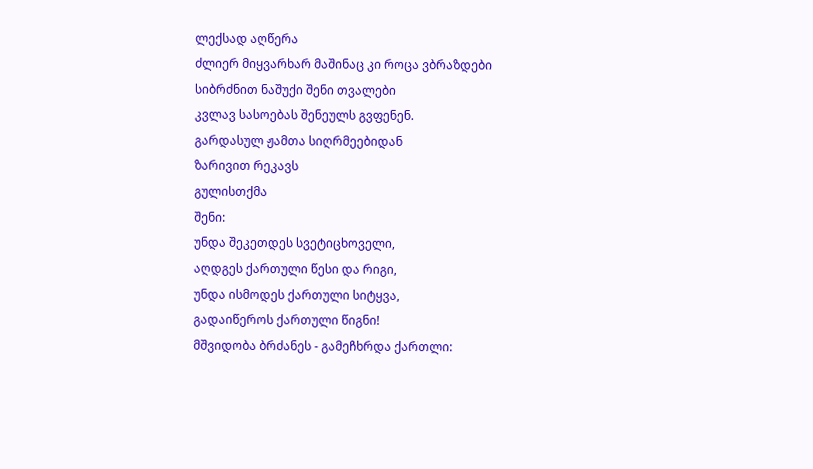ლექსად აღწერა
ძლიერ მიყვარხარ მაშინაც კი როცა ვბრაზდები
სიბრძნით ნაშუქი შენი თვალები
კვლავ სასოებას შენეულს გვფენენ.
გარდასულ ჟამთა სიღრმეებიდან
ზარივით რეკავს
გულისთქმა
შენი:
უნდა შეკეთდეს სვეტიცხოველი,
აღდგეს ქართული წესი და რიგი,
უნდა ისმოდეს ქართული სიტყვა,
გადაიწეროს ქართული წიგნი!
მშვიდობა ბრძანეს - გამეჩხრდა ქართლი: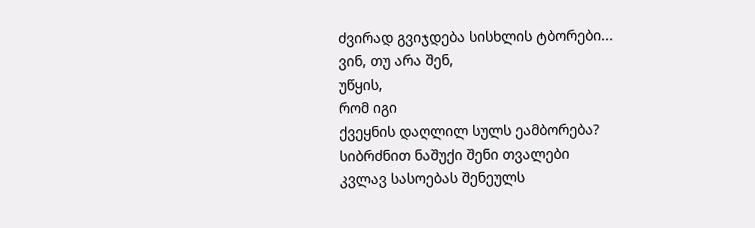ძვირად გვიჯდება სისხლის ტბორები...
ვინ, თუ არა შენ,
უწყის,
რომ იგი
ქვეყნის დაღლილ სულს ეამბორება?
სიბრძნით ნაშუქი შენი თვალები
კვლავ სასოებას შენეულს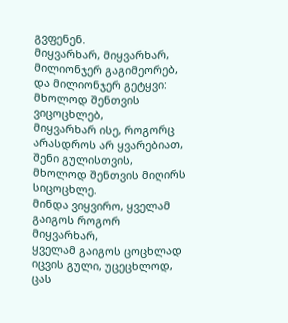გვფენენ.
მიყვარხარ, მიყვარხარ, მილიონჯერ გაგიმეორებ,
და მილიონჯერ გეტყვი: მხოლოდ შენთვის ვიცოცხლებ,
მიყვარხარ ისე, როგორც არასდროს არ ყვარებიათ,
შენი გულისთვის, მხოლოდ შენთვის მიღირს სიცოცხლე.
მინდა ვიყვირო, ყველამ გაიგოს როგორ მიყვარხარ,
ყველამ გაიგოს ცოცხლად იცვის გული, უცეცხლოდ,
ცას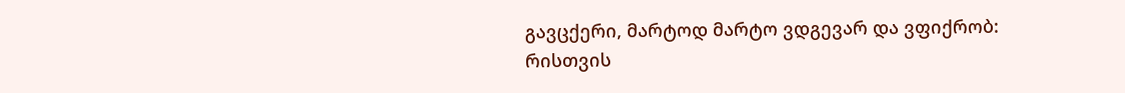გავცქერი, მარტოდ მარტო ვდგევარ და ვფიქრობ:
რისთვის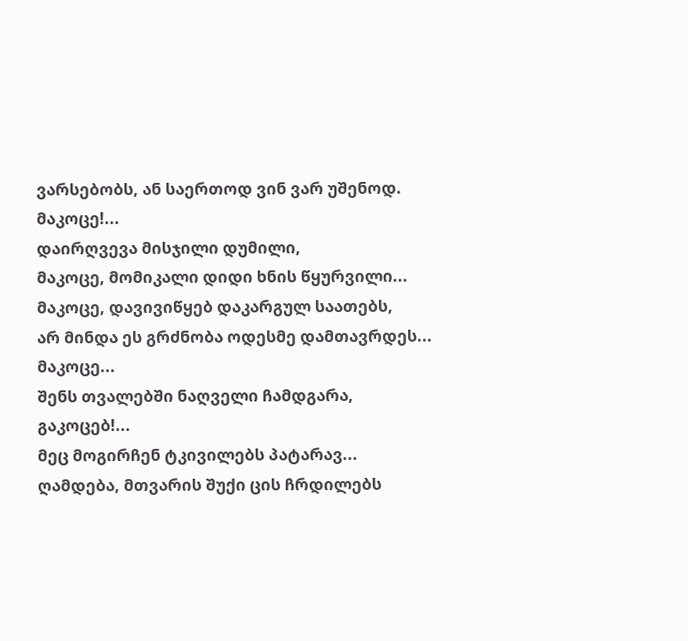ვარსებობს, ან საერთოდ ვინ ვარ უშენოდ.
მაკოცე!...
დაირღვევა მისჯილი დუმილი,
მაკოცე, მომიკალი დიდი ხნის წყურვილი...
მაკოცე, დავივიწყებ დაკარგულ საათებს,
არ მინდა ეს გრძნობა ოდესმე დამთავრდეს...
მაკოცე...
შენს თვალებში ნაღველი ჩამდგარა,
გაკოცებ!...
მეც მოგირჩენ ტკივილებს პატარავ...
ღამდება, მთვარის შუქი ცის ჩრდილებს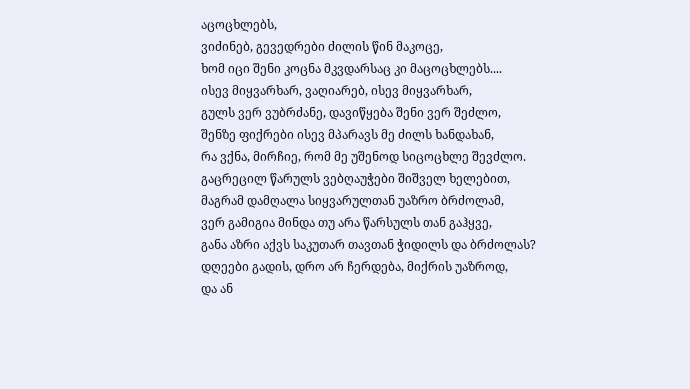აცოცხლებს,
ვიძინებ, გევედრები ძილის წინ მაკოცე,
ხომ იცი შენი კოცნა მკვდარსაც კი მაცოცხლებს....
ისევ მიყვარხარ, ვაღიარებ, ისევ მიყვარხარ,
გულს ვერ ვუბრძანე, დავიწყება შენი ვერ შეძლო,
შენზე ფიქრები ისევ მპარავს მე ძილს ხანდახან,
რა ვქნა, მირჩიე, რომ მე უშენოდ სიცოცხლე შევძლო.
გაცრეცილ წარულს ვებღაუჭები შიშველ ხელებით,
მაგრამ დამღალა სიყვარულთან უაზრო ბრძოლამ,
ვერ გამიგია მინდა თუ არა წარსულს თან გაჰყვე,
განა აზრი აქვს საკუთარ თავთან ჭიდილს და ბრძოლას?
დღეები გადის, დრო არ ჩერდება, მიქრის უაზროდ,
და ან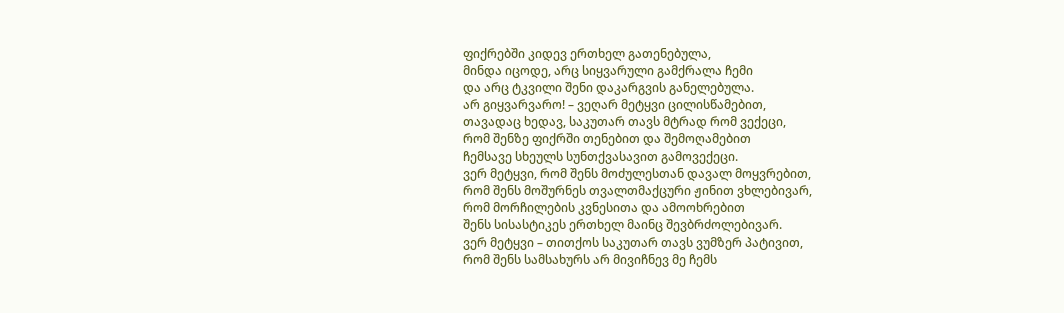ფიქრებში კიდევ ერთხელ გათენებულა,
მინდა იცოდე, არც სიყვარული გამქრალა ჩემი
და არც ტკვილი შენი დაკარგვის განელებულა.
არ გიყვარვარო! – ვეღარ მეტყვი ცილისწამებით,
თავადაც ხედავ, საკუთარ თავს მტრად რომ ვექეცი,
რომ შენზე ფიქრში თენებით და შემოღამებით
ჩემსავე სხეულს სუნთქვასავით გამოვექეცი.
ვერ მეტყვი, რომ შენს მოძულესთან დავალ მოყვრებით,
რომ შენს მოშურნეს თვალთმაქცური ჟინით ვხლებივარ,
რომ მორჩილების კვნესითა და ამოოხრებით
შენს სისასტიკეს ერთხელ მაინც შევბრძოლებივარ.
ვერ მეტყვი – თითქოს საკუთარ თავს ვუმზერ პატივით,
რომ შენს სამსახურს არ მივიჩნევ მე ჩემს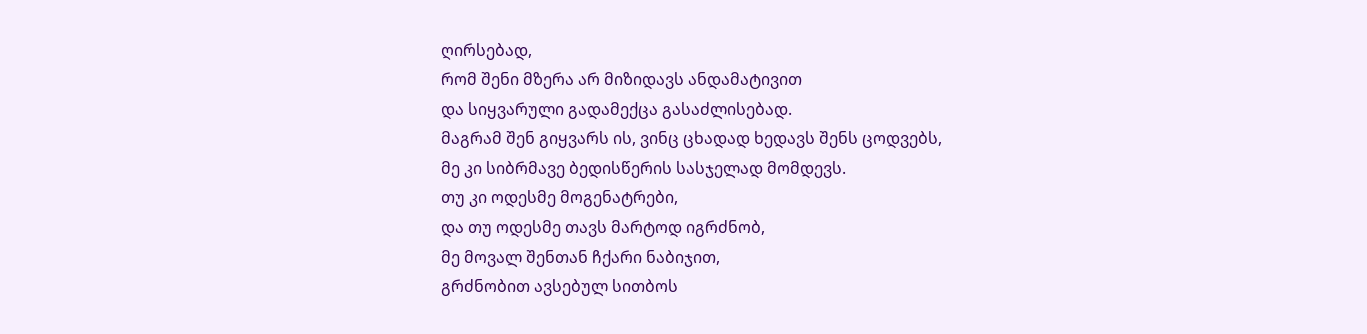ღირსებად,
რომ შენი მზერა არ მიზიდავს ანდამატივით
და სიყვარული გადამექცა გასაძლისებად.
მაგრამ შენ გიყვარს ის, ვინც ცხადად ხედავს შენს ცოდვებს,
მე კი სიბრმავე ბედისწერის სასჯელად მომდევს.
თუ კი ოდესმე მოგენატრები,
და თუ ოდესმე თავს მარტოდ იგრძნობ,
მე მოვალ შენთან ჩქარი ნაბიჯით,
გრძნობით ავსებულ სითბოს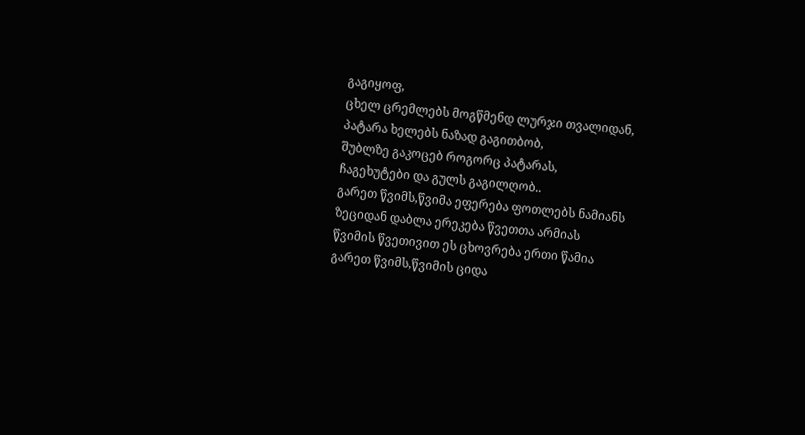გაგიყოფ,
ცხელ ცრემლებს მოგწმენდ ლურჯი თვალიდან,
პატარა ხელებს ნაზად გაგითბობ,
შუბლზე გაკოცებ როგორც პატარას,
ჩაგეხუტები და გულს გაგილღობ..
გარეთ წვიმს,წვიმა ეფერება ფოთლებს ნამიანს
ზეციდან დაბლა ერეკება წვეთთა არმიას
წვიმის წვეთივით ეს ცხოვრება ერთი წამია
გარეთ წვიმს,წვიმის ციდა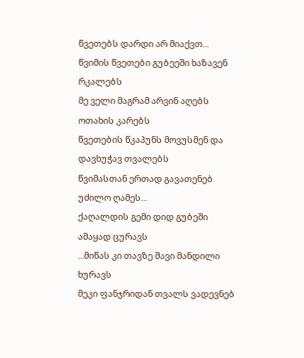წვეთებს დარდი არ მიაქვთ...
წვიმის წვეთები გუბეეში ხაზავენ რკალებს
მე ველი მაგრამ არვინ აღებს ოთახის კარებს
წვეთების წკაპუნს მოვუსმენ და დავხუჭავ თვალებს
წვიმასთან ერთად გავათენებ უძილო ღამეს...
ქაღალდის გემი დიდ გუბეში ამაყად ცურავს
...მიწას კი თავზე შავი მანდილი ხურავს
მეკი ფანჯრიდან თვალს ვადევნებ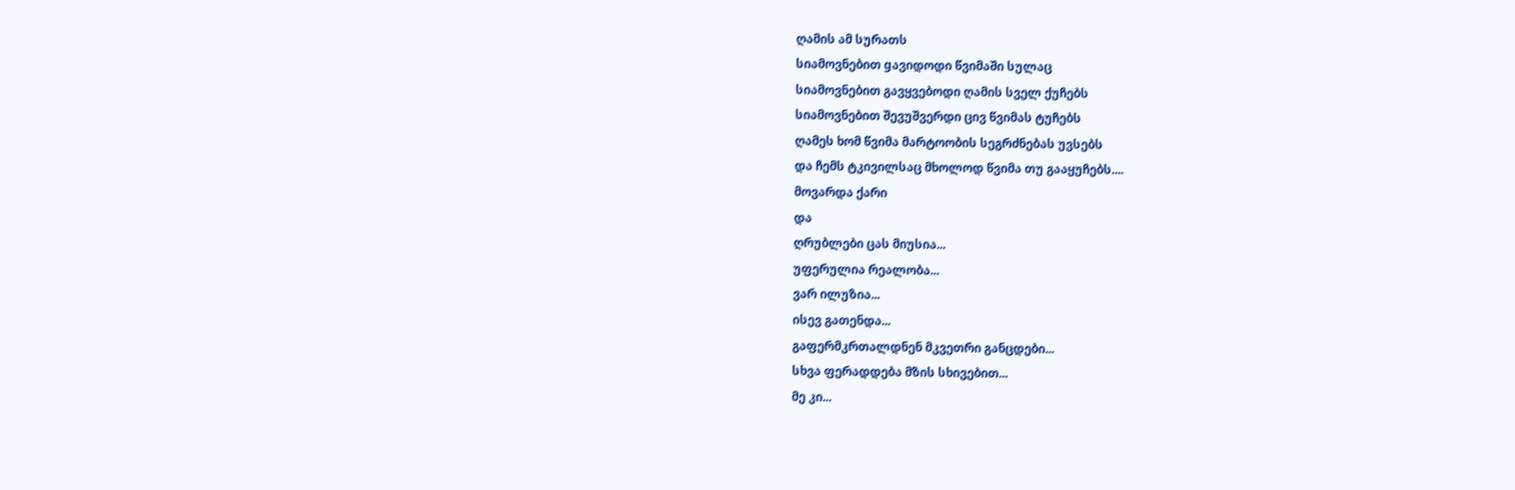ღამის ამ სურათს
სიამოვნებით gავიდოდი წვიმაში სულაც
სიამოვნებით გავყვებოდი ღამის სველ ქუჩებს
სიამოვნებით შევუშვერდი ცივ წვიმას ტუჩებს
ღამეს ხომ წვიმა მარტოობის სეგრძნებას უვსებს
და ჩემს ტკივილსაც მხოლოდ წვიმა თუ გააყუჩებს....
მოვარდა ქარი
და
ღრუბლები ცას მიუსია...
უფერულია რეალობა...
ვარ ილუზია...
ისევ გათენდა...
გაფერმკრთალდნენ მკვეთრი განცდები...
სხვა ფერადდება მზის სხივებით...
მე კი...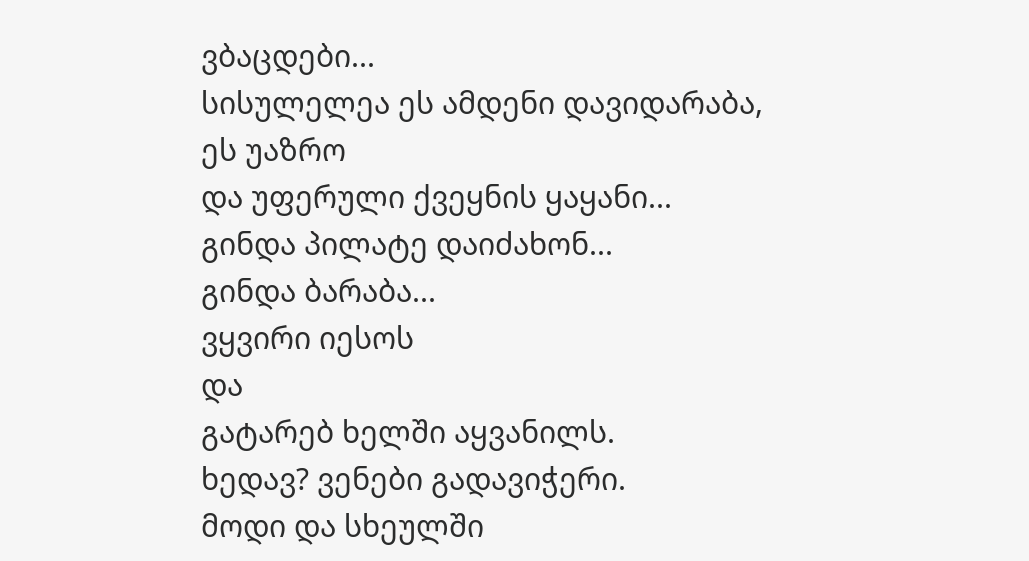ვბაცდები...
სისულელეა ეს ამდენი დავიდარაბა,
ეს უაზრო
და უფერული ქვეყნის ყაყანი...
გინდა პილატე დაიძახონ...
გინდა ბარაბა...
ვყვირი იესოს
და
გატარებ ხელში აყვანილს.
ხედავ? ვენები გადავიჭერი.
მოდი და სხეულში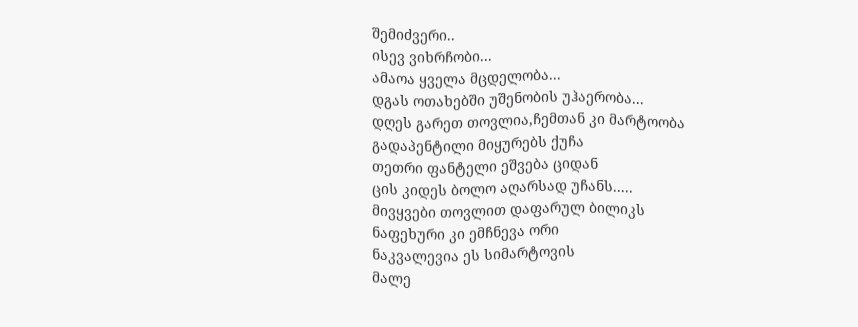შემიძვერი..
ისევ ვიხრჩობი...
ამაოა ყველა მცდელობა...
დგას ოთახებში უშენობის უჰაერობა...
დღეს გარეთ თოვლია,ჩემთან კი მარტოობა
გადაპენტილი მიყურებს ქუჩა
თეთრი ფანტელი ეშვება ციდან
ცის კიდეს ბოლო აღარსად უჩანს.....
მივყვები თოვლით დაფარულ ბილიკს
ნაფეხური კი ემჩნევა ორი
ნაკვალევია ეს სიმარტოვის
მალე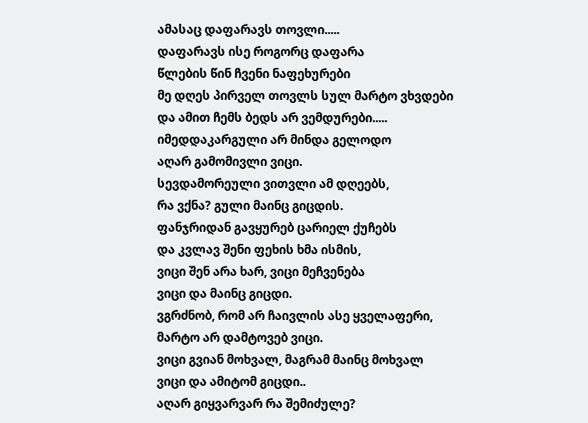ამასაც დაფარავს თოვლი.....
დაფარავს ისე როგორც დაფარა
წლების წინ ჩვენი ნაფეხურები
მე დღეს პირველ თოვლს სულ მარტო ვხვდები
და ამით ჩემს ბედს არ ვემდურები.....
იმედდაკარგული არ მინდა გელოდო
აღარ გამომივლი ვიცი.
სევდამორეული ვითვლი ამ დღეებს,
რა ვქნა? გული მაინც გიცდის.
ფანჯრიდან გავყურებ ცარიელ ქუჩებს
და კვლავ შენი ფეხის ხმა ისმის,
ვიცი შენ არა ხარ, ვიცი მეჩვენება
ვიცი და მაინც გიცდი.
ვგრძნობ, რომ არ ჩაივლის ასე ყველაფერი,
მარტო არ დამტოვებ ვიცი.
ვიცი გვიან მოხვალ, მაგრამ მაინც მოხვალ
ვიცი და ამიტომ გიცდი..
აღარ გიყვარვარ რა შემიძულე?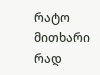რატო მითხარი რად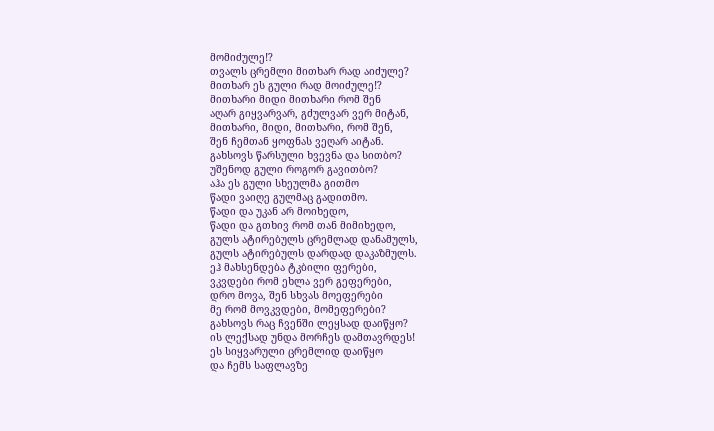მომიძულე!?
თვალს ცრემლი მითხარ რად აიძულე?
მითხარ ეს გული რად მოიძულე!?
მითხარი მიდი მითხარი რომ შენ
აღარ გიყვარვარ, გძულვარ ვერ მიტან,
მითხარი, მიდი, მითხარი, რომ შენ,
შენ ჩემთან ყოფნას ვეღარ აიტან.
გახსოვს წარსული ხვევნა და სითბო?
უშენოდ გული როგორ გავითბო?
აჰა ეს გული სხეულმა გითმო
წადი ვაიღე გულმაც გადითმო.
წადი და უკან არ მოიხედო,
წადი და გთხივ რომ თან მიმიხედო,
გულს ატირებულს ცრემლად დანამულს,
გულს ატირებულს დარდად დაკაზმულს.
ეჰ მახსენდება ტკბილი ფერები,
ვკვდები რომ ეხლა ვერ გეფერები,
დრო მოვა, შენ სხვას მოეფერები
მე რომ მოვკვდები, მომეფერები?
გახსოვს რაც ჩვენში ლეყსად დაიწყო?
ის ლექსად უნდა მორჩეს დამთავრდეს!
ეს სიყვარული ცრემლიდ დაიწყო
და ჩემს საფლავზე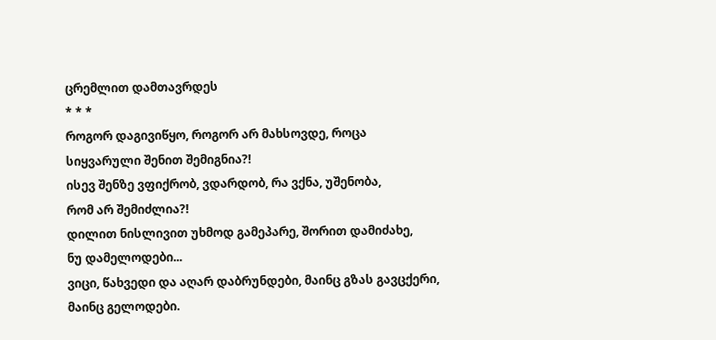ცრემლით დამთავრდეს
* * *
როგორ დაგივიწყო, როგორ არ მახსოვდე, როცა სიყვარული შენით შემიგნია?!
ისევ შენზე ვფიქრობ, ვდარდობ, რა ვქნა, უშენობა,
რომ არ შემიძლია?!
დილით ნისლივით უხმოდ გამეპარე, შორით დამიძახე,
ნუ დამელოდები...
ვიცი, წახვედი და აღარ დაბრუნდები, მაინც გზას გავცქერი,
მაინც გელოდები.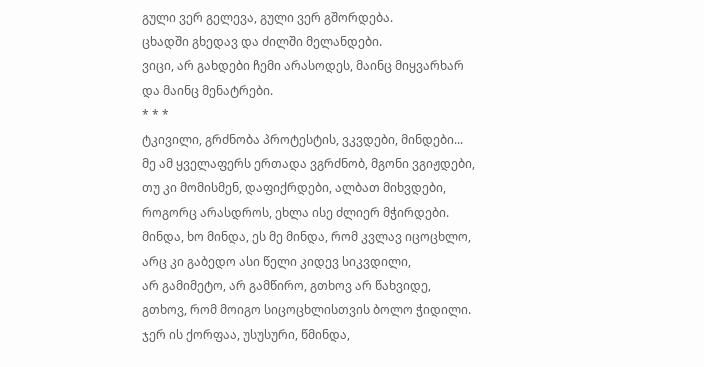გული ვერ გელევა, გული ვერ გშორდება.
ცხადში გხედავ და ძილში მელანდები.
ვიცი, არ გახდები ჩემი არასოდეს, მაინც მიყვარხარ
და მაინც მენატრები.
* * *
ტკივილი, გრძნობა პროტესტის, ვკვდები, მინდები...
მე ამ ყველაფერს ერთადა ვგრძნობ, მგონი ვგიჟდები,
თუ კი მომისმენ, დაფიქრდები, ალბათ მიხვდები,
როგორც არასდროს, ეხლა ისე ძლიერ მჭირდები.
მინდა, ხო მინდა, ეს მე მინდა, რომ კვლავ იცოცხლო,
არც კი გაბედო ასი წელი კიდევ სიკვდილი,
არ გამიმეტო, არ გამწირო, გთხოვ არ წახვიდე,
გთხოვ, რომ მოიგო სიცოცხლისთვის ბოლო ჭიდილი.
ჯერ ის ქორფაა, უსუსური, წმინდა,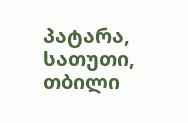პატარა,
სათუთი, თბილი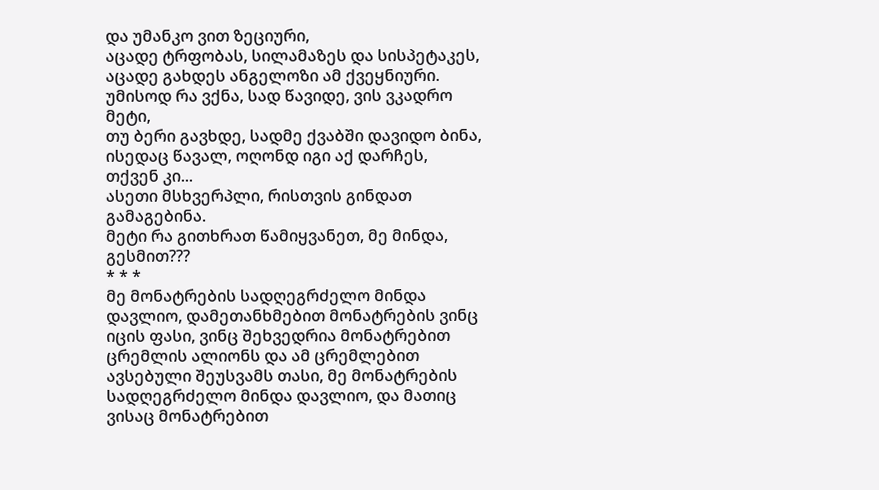და უმანკო ვით ზეციური,
აცადე ტრფობას, სილამაზეს და სისპეტაკეს,
აცადე გახდეს ანგელოზი ამ ქვეყნიური.
უმისოდ რა ვქნა, სად წავიდე, ვის ვკადრო მეტი,
თუ ბერი გავხდე, სადმე ქვაბში დავიდო ბინა,
ისედაც წავალ, ოღონდ იგი აქ დარჩეს, თქვენ კი...
ასეთი მსხვერპლი, რისთვის გინდათ გამაგებინა.
მეტი რა გითხრათ წამიყვანეთ, მე მინდა, გესმით???
* * *
მე მონატრების სადღეგრძელო მინდა დავლიო, დამეთანხმებით მონატრების ვინც იცის ფასი, ვინც შეხვედრია მონატრებით ცრემლის ალიონს და ამ ცრემლებით ავსებული შეუსვამს თასი, მე მონატრების სადღეგრძელო მინდა დავლიო, და მათიც ვისაც მონატრებით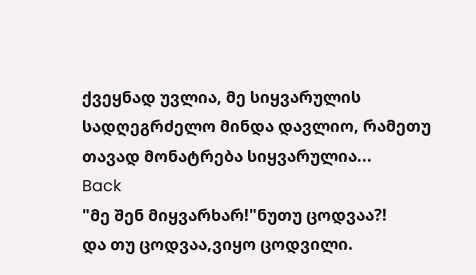ქვეყნად უვლია, მე სიყვარულის სადღეგრძელო მინდა დავლიო, რამეთუ თავად მონატრება სიყვარულია...
Back
"მე შენ მიყვარხარ!"ნუთუ ცოდვაა?!
და თუ ცოდვაა,ვიყო ცოდვილი.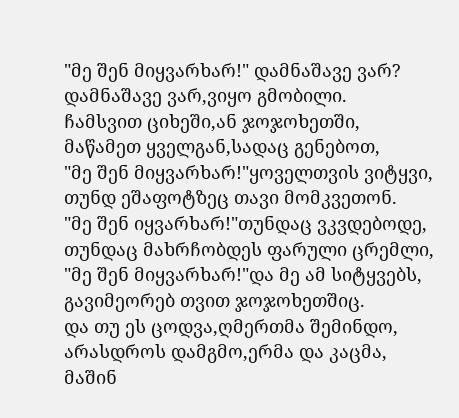"მე შენ მიყვარხარ!" დამნაშავე ვარ?
დამნაშავე ვარ,ვიყო გმობილი.
ჩამსვით ციხეში,ან ჯოჯოხეთში,
მაწამეთ ყველგან,სადაც გენებოთ,
"მე შენ მიყვარხარ!"ყოველთვის ვიტყვი,
თუნდ ეშაფოტზეც თავი მომკვეთონ.
"მე შენ იყვარხარ!"თუნდაც ვკვდებოდე,
თუნდაც მახრჩობდეს ფარული ცრემლი,
"მე შენ მიყვარხარ!"და მე ამ სიტყვებს,
გავიმეორებ თვით ჯოჯოხეთშიც.
და თუ ეს ცოდვა,ღმერთმა შემინდო,
არასდროს დამგმო,ერმა და კაცმა,
მაშინ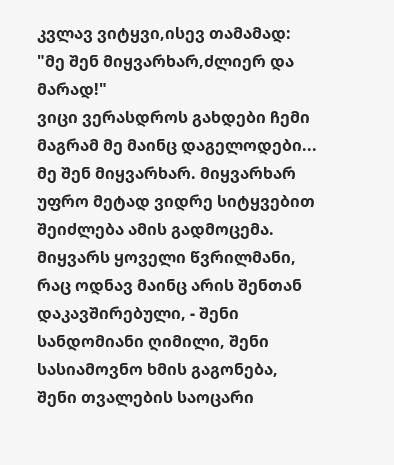კვლავ ვიტყვი,ისევ თამამად:
"მე შენ მიყვარხარ,ძლიერ და მარად!"
ვიცი ვერასდროს გახდები ჩემი მაგრამ მე მაინც დაგელოდები...
მე შენ მიყვარხარ. მიყვარხარ უფრო მეტად ვიდრე სიტყვებით შეიძლება ამის გადმოცემა. მიყვარს ყოველი წვრილმანი, რაც ოდნავ მაინც არის შენთან დაკავშირებული, - შენი სანდომიანი ღიმილი, შენი სასიამოვნო ხმის გაგონება, შენი თვალების საოცარი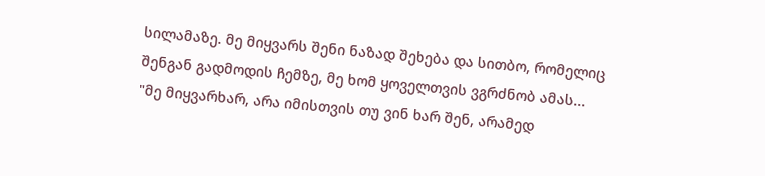სილამაზე. მე მიყვარს შენი ნაზად შეხება და სითბო, რომელიც შენგან გადმოდის ჩემზე, მე ხომ ყოველთვის ვგრძნობ ამას...
"მე მიყვარხარ, არა იმისთვის თუ ვინ ხარ შენ, არამედ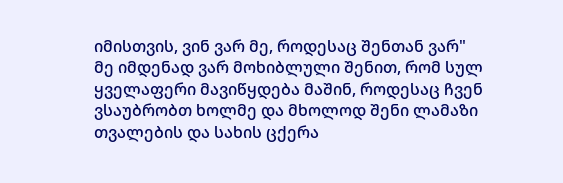იმისთვის, ვინ ვარ მე, როდესაც შენთან ვარ"
მე იმდენად ვარ მოხიბლული შენით, რომ სულ ყველაფერი მავიწყდება მაშინ, როდესაც ჩვენ ვსაუბრობთ ხოლმე და მხოლოდ შენი ლამაზი თვალების და სახის ცქერა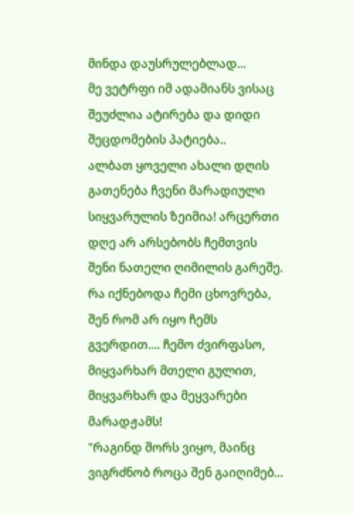მინდა დაუსრულებლად...
მე ვეტრფი იმ ადამიანს ვისაც შეუძლია ატირება და დიდი შეცდომების პატიება..
ალბათ ყოველი ახალი დღის გათენება ჩვენი მარადიული სიყვარულის ზეიმია! არცერთი დღე არ არსებობს ჩემთვის შენი ნათელი ღიმილის გარეშე. რა იქნებოდა ჩემი ცხოვრება, შენ რომ არ იყო ჩემს გვერდით.... ჩემო ძვირფასო, მიყვარხარ მთელი გულით, მიყვარხარ და მეყვარები მარადჟამს!
"რაგინდ შორს ვიყო, მაინც ვიგრძნობ როცა შენ გაიღიმებ...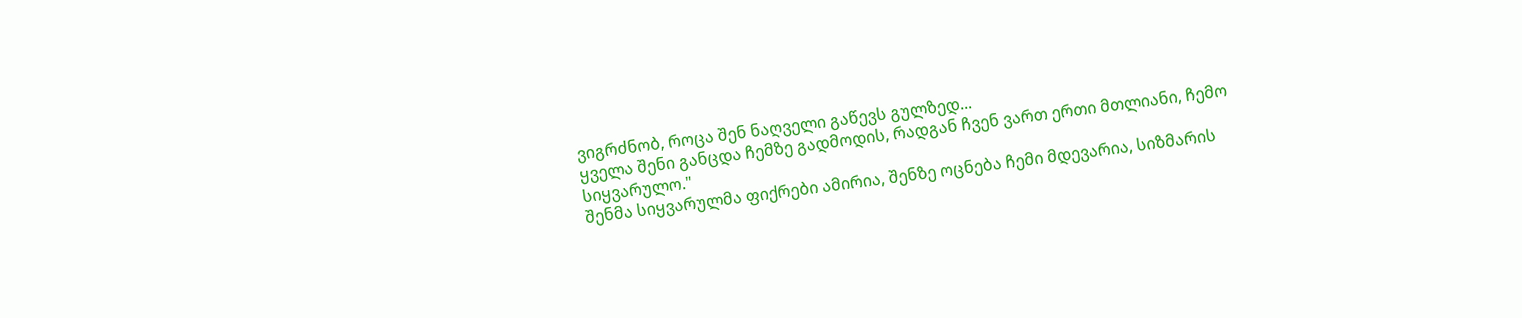ვიგრძნობ, როცა შენ ნაღველი გაწევს გულზედ...
ყველა შენი განცდა ჩემზე გადმოდის, რადგან ჩვენ ვართ ერთი მთლიანი, ჩემო
სიყვარულო."
შენმა სიყვარულმა ფიქრები ამირია, შენზე ოცნება ჩემი მდევარია, სიზმარის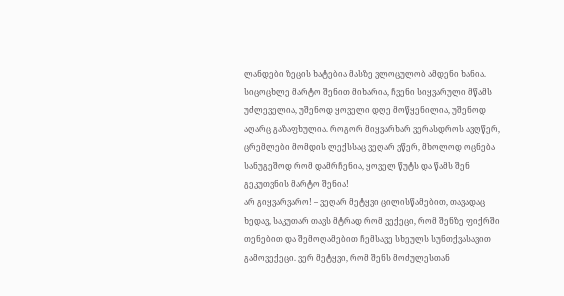ლანდები ზეცის ხატებია მასზე ვლოცულობ ამდენი ხანია. სიცოცხლე მარტო შენით მიხარია, ჩვენი სიყვარული მწამს უძლეველია, უშენოდ ყოველი დღე მოწყენილია, უშენოდ აღარც გაზაფხულია. როგორ მიყვარხარ ვერასდროს ავღწერ, ცრემლები მომდის ლექსსაც ვეღარ ვწერ, მხოლოდ ოცნება სანუგეშოდ რომ დამრჩენია, ყოველ წუტს და წამს შენ გეკუთვნის მარტო შენია!
არ გიყვარვარო! – ვეღარ მეტყვი ცილისწამებით, თავადაც ხედავ, საკუთარ თავს მტრად რომ ვექეცი, რომ შენზე ფიქრში თენებით და შემოღამებით ჩემსავე სხეულს სუნთქვასავით გამოვექეცი. ვერ მეტყვი, რომ შენს მოძულესთან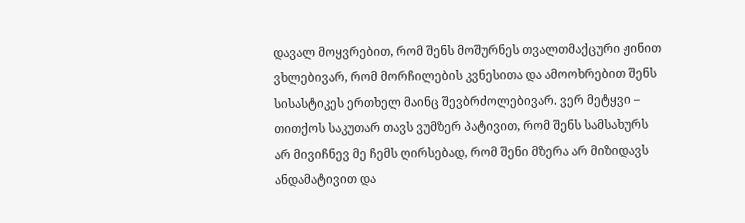დავალ მოყვრებით, რომ შენს მოშურნეს თვალთმაქცური ჟინით ვხლებივარ, რომ მორჩილების კვნესითა და ამოოხრებით შენს სისასტიკეს ერთხელ მაინც შევბრძოლებივარ. ვერ მეტყვი – თითქოს საკუთარ თავს ვუმზერ პატივით, რომ შენს სამსახურს არ მივიჩნევ მე ჩემს ღირსებად, რომ შენი მზერა არ მიზიდავს ანდამატივით და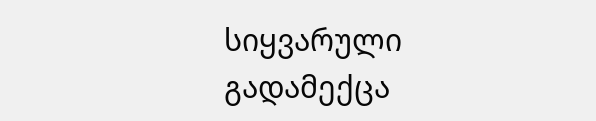სიყვარული გადამექცა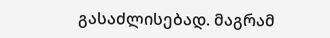გასაძლისებად. მაგრამ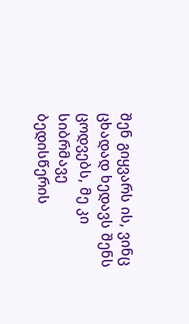შენ გიყვარს ის, ვინც ცხადად ხედავს შენს ცოდვებს, მე კი სიბრმავე ბედისწერის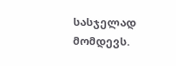სასჯელად მომდევს.